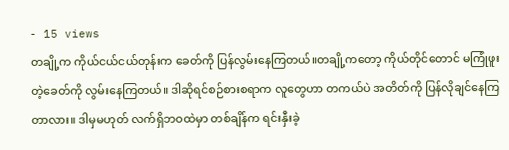- 15 views
တချို့က ကိုယ်ငယ်ငယ်တုန်းက ခေတ်ကို ပြန်လွမ်းနေကြတယ်။တချို့ကတော့ ကိုယ်တိုင်တောင် မကြုံဖူးတဲ့ခေတ်ကို လွမ်းနေကြတယ်။ ဒါဆိုရင်စဉ်စားစရာက လူတွေဟာ တကယ်ပဲ အတိတ်ကို ပြန်လိုချင်နေကြတာလား။ ဒါမှမဟုတ် လက်ရှိဘဝထဲမှာ တစ်ချိန်က ရင်းနှီးခဲ့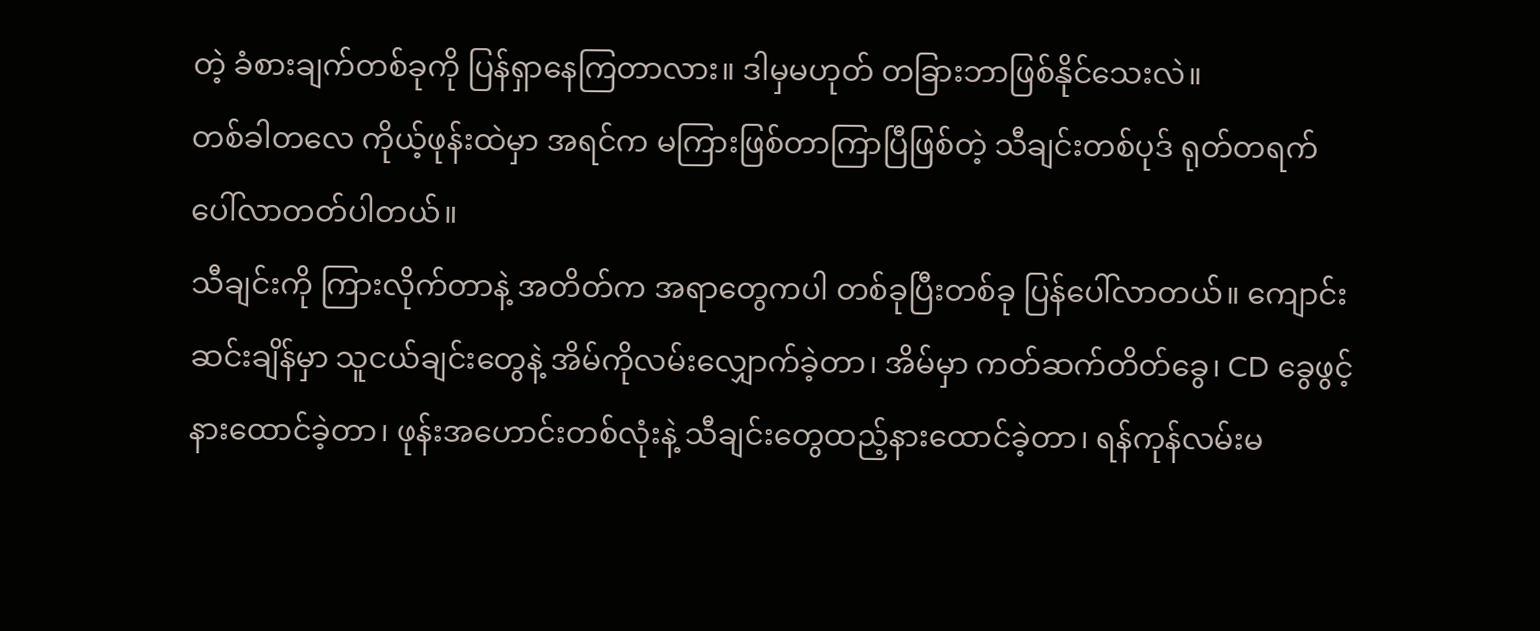တဲ့ ခံစားချက်တစ်ခုကို ပြန်ရှာနေကြတာလား။ ဒါမှမဟုတ် တခြားဘာဖြစ်နိုင်သေးလဲ။
တစ်ခါတလေ ကိုယ့်ဖုန်းထဲမှာ အရင်က မကြားဖြစ်တာကြာပြီဖြစ်တဲ့ သီချင်းတစ်ပုဒ် ရုတ်တရက် ပေါ်လာတတ်ပါတယ်။
သီချင်းကို ကြားလိုက်တာနဲ့ အတိတ်က အရာတွေကပါ တစ်ခုပြီးတစ်ခု ပြန်ပေါ်လာတယ်။ ကျောင်းဆင်းချိန်မှာ သူငယ်ချင်းတွေနဲ့ အိမ်ကိုလမ်းလျှောက်ခဲ့တာ၊ အိမ်မှာ ကတ်ဆက်တိတ်ခွေ၊ CD ခွေဖွင့်နားထောင်ခဲ့တာ၊ ဖုန်းအဟောင်းတစ်လုံးနဲ့ သီချင်းတွေထည့်နားထောင်ခဲ့တာ၊ ရန်ကုန်လမ်းမ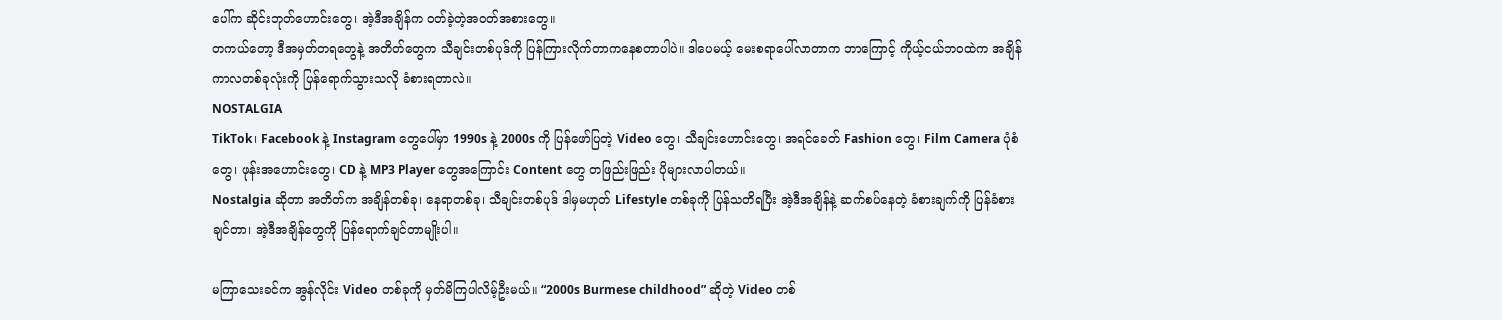ပေါ်က ဆိုင်းဘုတ်ဟောင်းတွေ၊ အဲ့ဒီအချိန်က ဝတ်ခဲ့တဲ့အဝတ်အစားတွေ။
တကယ်တော့ ဒီအမှတ်တရတွေနဲ့ အတိတ်တွေက သီချင်းတစ်ပုဒ်ကို ပြန်ကြားလိုက်တာကနေစတာပါပဲ။ ဒါပေမယ့် မေးစရာပေါ်လာတာက ဘာကြောင့် ကိုယ့်ငယ်ဘဝထဲက အချိန်ကာလတစ်ခုလုံးကို ပြန်ရောက်သွားသလို ခံစားရတာလဲ။
NOSTALGIA
TikTok၊ Facebook နဲ့ Instagram တွေပေါ်မှာ 1990s နဲ့ 2000s ကို ပြန်ဖော်ပြတဲ့ Video တွေ၊ သီချင်းဟောင်းတွေ၊ အရင်ခေတ် Fashion တွေ၊ Film Camera ပုံစံတွေ၊ ဖုန်းအဟောင်းတွေ၊ CD နဲ့ MP3 Player တွေအကြောင်း Content တွေ တဖြည်းဖြည်း ပိုများလာပါတယ်။
Nostalgia ဆိုတာ အတိတ်က အချိန်တစ်ခု၊ နေရာတစ်ခု၊ သီချင်းတစ်ပုဒ် ဒါမှမဟုတ် Lifestyle တစ်ခုကို ပြန်သတိရပြီး အဲ့ဒီအချိန်နဲ့ ဆက်စပ်နေတဲ့ ခံစားချက်ကို ပြန်ခံစားချင်တာ၊ အဲ့ဒီအချိန်တွေကို ပြန်ရောက်ချင်တာမျိုးပါ။

မကြာသေးခင်က အွန်လိုင်း Video တစ်ခုကို မှတ်မိကြပါလိမ့်ဦးမယ်။ “2000s Burmese childhood” ဆိုတဲ့ Video တစ်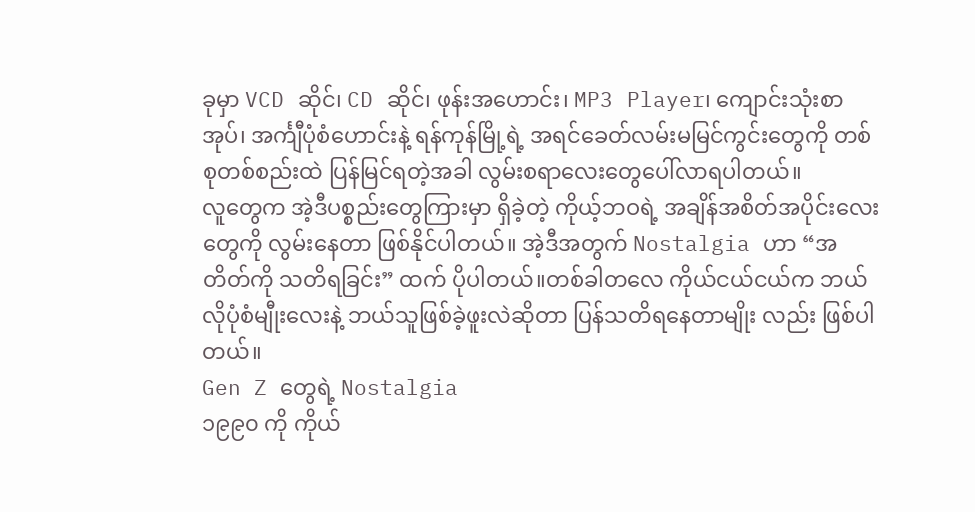ခုမှာ VCD ဆိုင်၊ CD ဆိုင်၊ ဖုန်းအဟောင်း၊ MP3 Player၊ ကျောင်းသုံးစာအုပ်၊ အင်္ကျီပုံစံဟောင်းနဲ့ ရန်ကုန်မြို့ရဲ့ အရင်ခေတ်လမ်းမမြင်ကွင်းတွေကို တစ်စုတစ်စည်းထဲ ပြန်မြင်ရတဲ့အခါ လွမ်းစရာလေးတွေပေါ်လာရပါတယ်။
လူတွေက အဲ့ဒီပစ္စည်းတွေကြားမှာ ရှိခဲ့တဲ့ ကိုယ့်ဘဝရဲ့ အချိန်အစိတ်အပိုင်းလေးတွေကို လွမ်းနေတာ ဖြစ်နိုင်ပါတယ်။ အဲ့ဒီအတွက် Nostalgia ဟာ “အတိတ်ကို သတိရခြင်း” ထက် ပိုပါတယ်။တစ်ခါတလေ ကိုယ်ငယ်ငယ်က ဘယ်လိုပုံစံမျီုးလေးနဲ့ ဘယ်သူဖြစ်ခဲ့ဖူးလဲဆိုတာ ပြန်သတိရနေတာမျိုး လည်း ဖြစ်ပါတယ်။
Gen Z တွေရဲ့ Nostalgia
၁၉၉၀ ကို ကိုယ်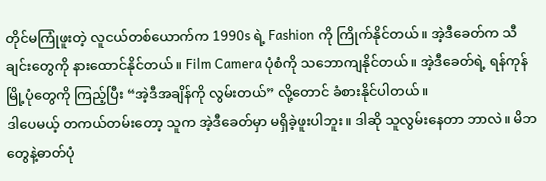တိုင်မကြုံဖူးတဲ့ လူငယ်တစ်ယောက်က 1990s ရဲ့ Fashion ကို ကြိုက်နိုင်တယ်။ အဲ့ဒီခေတ်က သီချင်းတွေကို နားထောင်နိုင်တယ်။ Film Camera ပုံစံကို သဘောကျနိုင်တယ်။ အဲ့ဒီခေတ်ရဲ့ ရန်ကုန်မြို့ပုံတွေကို ကြည့်ပြီး “အဲ့ဒီအချိန်ကို လွမ်းတယ်” လို့တောင် ခံစားနိုင်ပါတယ်။
ဒါပေမယ့် တကယ်တမ်းတော့ သူက အဲ့ဒီခေတ်မှာ မရှိခဲ့ဖူးပါဘူး။ ဒါဆို သူလွမ်းနေတာ ဘာလဲ။ မိဘတွေနဲ့ဓာတ်ပုံ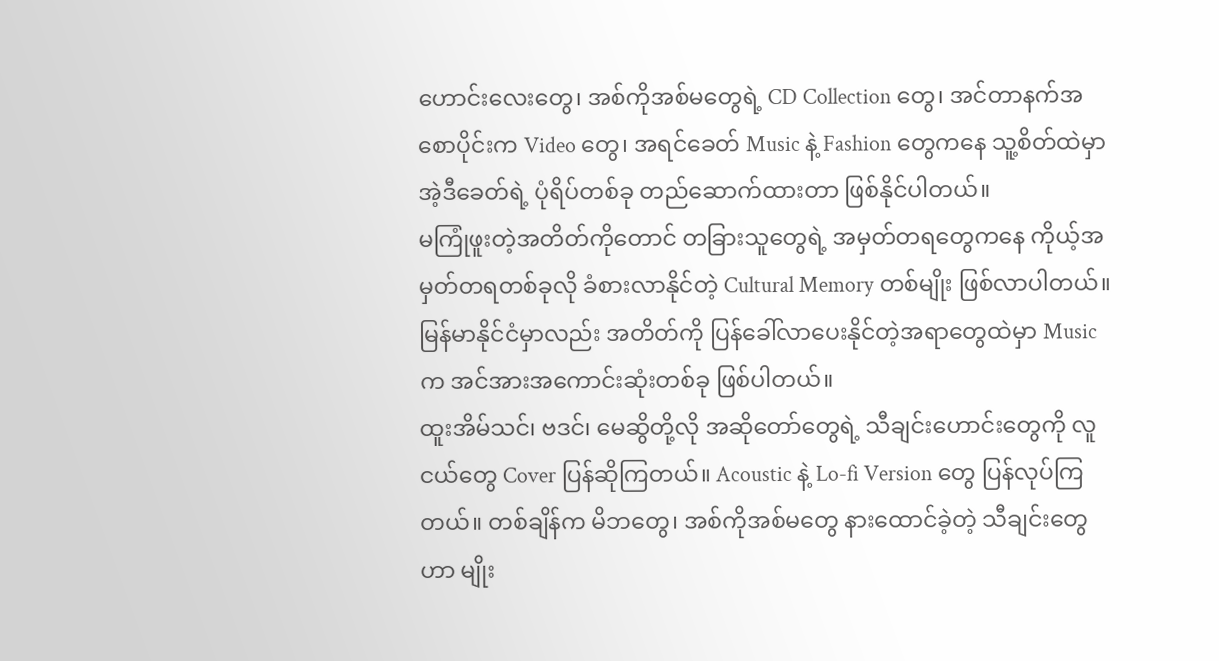ဟောင်းလေးတွေ၊ အစ်ကိုအစ်မတွေရဲ့ CD Collection တွေ၊ အင်တာနက်အစောပိုင်းက Video တွေ၊ အရင်ခေတ် Music နဲ့ Fashion တွေကနေ သူ့စိတ်ထဲမှာ အဲ့ဒီခေတ်ရဲ့ ပုံရိပ်တစ်ခု တည်ဆောက်ထားတာ ဖြစ်နိုင်ပါတယ်။
မကြုံဖူးတဲ့အတိတ်ကိုတောင် တခြားသူတွေရဲ့ အမှတ်တရတွေကနေ ကိုယ့်အမှတ်တရတစ်ခုလို ခံစားလာနိုင်တဲ့ Cultural Memory တစ်မျိုး ဖြစ်လာပါတယ်။
မြန်မာနိုင်ငံမှာလည်း အတိတ်ကို ပြန်ခေါ်လာပေးနိုင်တဲ့အရာတွေထဲမှာ Music က အင်အားအကောင်းဆုံးတစ်ခု ဖြစ်ပါတယ်။
ထူးအိမ်သင်၊ ဗဒင်၊ မေဆွိတို့လို အဆိုတော်တွေရဲ့ သီချင်းဟောင်းတွေကို လူငယ်တွေ Cover ပြန်ဆိုကြတယ်။ Acoustic နဲ့ Lo-fi Version တွေ ပြန်လုပ်ကြတယ်။ တစ်ချိန်က မိဘတွေ၊ အစ်ကိုအစ်မတွေ နားထောင်ခဲ့တဲ့ သီချင်းတွေဟာ မျိုး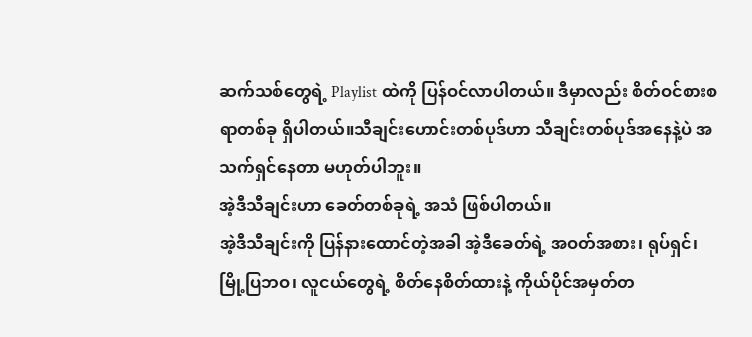ဆက်သစ်တွေရဲ့ Playlist ထဲကို ပြန်ဝင်လာပါတယ်။ ဒီမှာလည်း စိတ်ဝင်စားစရာတစ်ခု ရှိပါတယ်။သီချင်းဟောင်းတစ်ပုဒ်ဟာ သီချင်းတစ်ပုဒ်အနေနဲ့ပဲ အသက်ရှင်နေတာ မဟုတ်ပါဘူး။
အဲ့ဒီသီချင်းဟာ ခေတ်တစ်ခုရဲ့ အသံ ဖြစ်ပါတယ်။
အဲ့ဒီသီချင်းကို ပြန်နားထောင်တဲ့အခါ အဲ့ဒီခေတ်ရဲ့ အဝတ်အစား၊ ရုပ်ရှင်၊ မြို့ပြဘဝ၊ လူငယ်တွေရဲ့ စိတ်နေစိတ်ထားနဲ့ ကိုယ်ပိုင်အမှတ်တ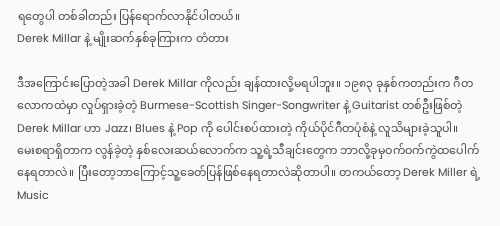ရတွေပါ တစ်ခါတည်း ပြန်ရောက်လာနိုင်ပါတယ်။
Derek Millar နဲ့ မျိုးဆက်နှစ်ခုကြားက တံတား

ဒီအကြောင်းပြောတဲ့အခါ Derek Millar ကိုလည်း ချန်ထားလို့မရပါဘူး။ ၁၉၈၃ ခုနှစ်ကတည်းက ဂီတလောကထဲမှာ လှုပ်ရှားခဲ့တဲ့ Burmese-Scottish Singer-Songwriter နဲ့ Guitarist တစ်ဦးဖြစ်တဲ့ Derek Millar ဟာ Jazz၊ Blues နဲ့ Pop ကို ပေါင်းစပ်ထားတဲ့ ကိုယ်ပိုင်ဂီတပုံစံနဲ့ လူသိများခဲ့သူပါ။
မေးစရာရှိတာက လွန်ခဲ့တဲ့ နှစ်လေးဆယ်လောက်က သူ့ရဲ့သီချင်းတွေက ဘာလို့ခုမှဝက်ဝက်ကွဲထပေါက်နေရတာလဲ။ ပြီးတော့ဘာကြောင့်သူ့ခေတ်ပြန်ဖြစ်နေရတာလဲဆိုတာပါ။ တကယ်တော့ Derek Miller ရဲ့ Music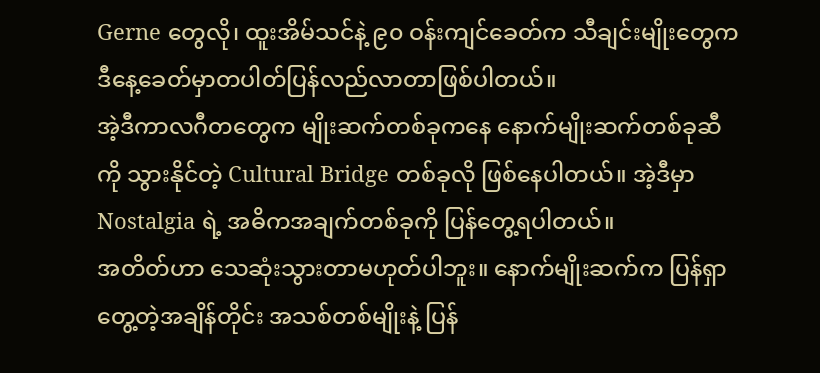Gerne တွေလို၊ ထူးအိမ်သင်နဲ့ ၉၀ ဝန်းကျင်ခေတ်က သီချင်းမျိုးတွေက ဒီနေ့ခေတ်မှာတပါတ်ပြန်လည်လာတာဖြစ်ပါတယ်။
အဲ့ဒီကာလဂီတတွေက မျိုးဆက်တစ်ခုကနေ နောက်မျိုးဆက်တစ်ခုဆီကို သွားနိုင်တဲ့ Cultural Bridge တစ်ခုလို ဖြစ်နေပါတယ်။ အဲ့ဒီမှာ Nostalgia ရဲ့ အဓိကအချက်တစ်ခုကို ပြန်တွေ့ရပါတယ်။
အတိတ်ဟာ သေဆုံးသွားတာမဟုတ်ပါဘူး။ နောက်မျိုးဆက်က ပြန်ရှာတွေ့တဲ့အချိန်တိုင်း အသစ်တစ်မျိုးနဲ့ ပြန်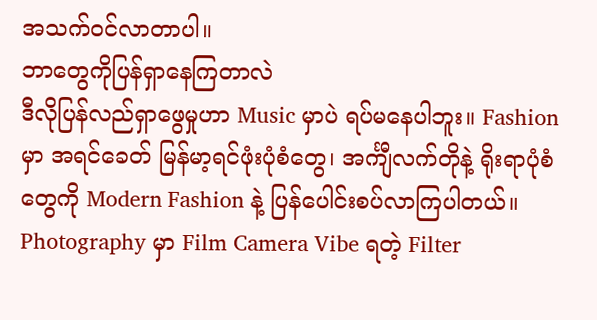အသက်ဝင်လာတာပါ။
ဘာတွေကိုပြန်ရှာနေကြတာလဲ
ဒီလိုပြန်လည်ရှာဖွေမှုဟာ Music မှာပဲ ရပ်မနေပါဘူး။ Fashion မှာ အရင်ခေတ် မြန်မာ့ရင်ဖုံးပုံစံတွေ၊ အင်္ကျီလက်တိုနဲ့ ရိုးရာပုံစံတွေကို Modern Fashion နဲ့ ပြန်ပေါင်းစပ်လာကြပါတယ်။
Photography မှာ Film Camera Vibe ရတဲ့ Filter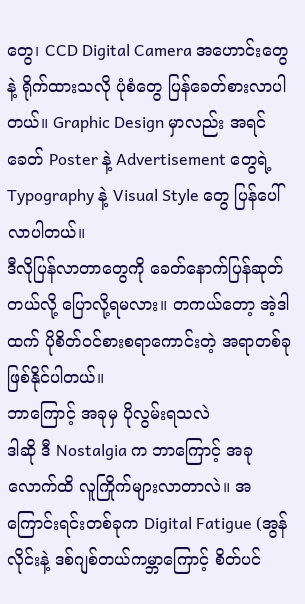တွေ၊ CCD Digital Camera အဟောင်းတွေနဲ့ ရိုက်ထားသလို ပုံစံတွေ ပြန်ခေတ်စားလာပါတယ်။ Graphic Design မှာလည်း အရင်ခေတ် Poster နဲ့ Advertisement တွေရဲ့ Typography နဲ့ Visual Style တွေ ပြန်ပေါ်လာပါတယ်။
ဒီလိုပြန်လာတာတွေကို ခေတ်နောက်ပြန်ဆုတ်တယ်လို့ ပြောလို့ရမလား။ တကယ်တော့ အဲ့ဒါထက် ပိုစိတ်ဝင်စားစရာကောင်းတဲ့ အရာတစ်ခု ဖြစ်နိုင်ပါတယ်။
ဘာကြောင့် အခုမှ ပိုလွမ်းရသလဲ
ဒါဆို ဒီ Nostalgia က ဘာကြောင့် အခုလောက်ထိ လူကြိုက်များလာတာလဲ။ အကြောင်းရင်းတစ်ခုက Digital Fatigue (အွန်လိုင်းနဲ့ ဒစ်ဂျစ်တယ်ကမ္ဘာကြောင့် စိတ်ပင်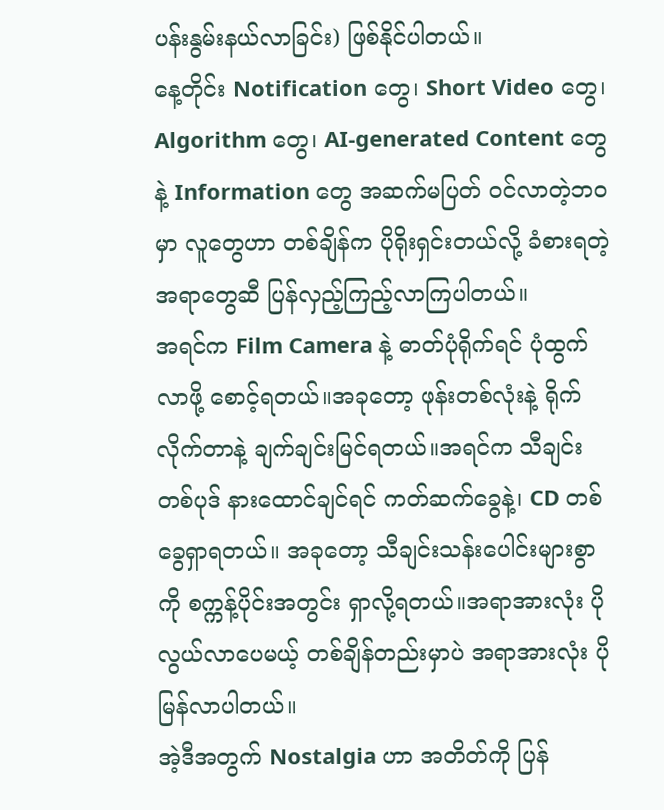ပန်းနွမ်းနယ်လာခြင်း) ဖြစ်နိုင်ပါတယ်။
နေ့တိုင်း Notification တွေ၊ Short Video တွေ၊ Algorithm တွေ၊ AI-generated Content တွေနဲ့ Information တွေ အဆက်မပြတ် ဝင်လာတဲ့ဘဝမှာ လူတွေဟာ တစ်ချိန်က ပိုရိုးရှင်းတယ်လို့ ခံစားရတဲ့ အရာတွေဆီ ပြန်လှည့်ကြည့်လာကြပါတယ်။
အရင်က Film Camera နဲ့ ဓာတ်ပုံရိုက်ရင် ပုံထွက်လာဖို့ စောင့်ရတယ်။အခုတော့ ဖုန်းတစ်လုံးနဲ့ ရိုက်လိုက်တာနဲ့ ချက်ချင်းမြင်ရတယ်။အရင်က သီချင်းတစ်ပုဒ် နားထောင်ချင်ရင် ကတ်ဆက်ခွေနဲ့၊ CD တစ်ခွေရှာရတယ်။ အခုတော့ သီချင်းသန်းပေါင်းများစွာကို စက္ကန့်ပိုင်းအတွင်း ရှာလို့ရတယ်။အရာအားလုံး ပိုလွယ်လာပေမယ့် တစ်ချိန်တည်းမှာပဲ အရာအားလုံး ပိုမြန်လာပါတယ်။
အဲ့ဒီအတွက် Nostalgia ဟာ အတိတ်ကို ပြန်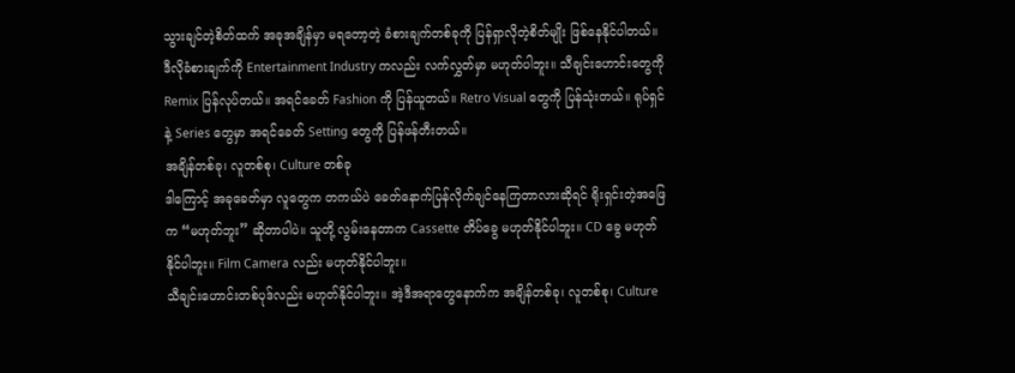သွားချင်တဲ့စိတ်ထက် အခုအချိန်မှာ မရတော့တဲ့ ခံစားချက်တစ်ခုကို ပြန်ရှာလိုတဲ့စိတ်မျိုး ဖြစ်နေနိုင်ပါတယ်။
ဒီလိုခံစားချက်ကို Entertainment Industry ကလည်း လက်လွှတ်မှာ မဟုတ်ပါဘူး။ သီချင်းဟောင်းတွေကို Remix ပြန်လုပ်တယ်။ အရင်ခေတ် Fashion ကို ပြန်ယူတယ်။ Retro Visual တွေကို ပြန်သုံးတယ်။ ရုပ်ရှင်နဲ့ Series တွေမှာ အရင်ခေတ် Setting တွေကို ပြန်ဖန်တီးတယ်။
အချိန်တစ်ခု၊ လူတစ်စု၊ Culture တစ်ခု
ဒါကြောင့် အခုခေတ်မှာ လူတွေက တကယ်ပဲ ခေတ်နောက်ပြန်လိုက်ချင်နေကြတာလားဆိုရင် ရိုးရှင်းတဲ့အဖြေက “မဟုတ်ဘူး” ဆိုတာပါပဲ။ သူတို့ လွမ်းနေတာက Cassette တိပ်ခွေ မဟုတ်နိုင်ပါဘူး။ CD ခွေ မဟုတ်နိုင်ပါဘူး။ Film Camera လည်း မဟုတ်နိုင်ပါဘူး။
သီချင်းဟောင်းတစ်ပုဒ်လည်း မဟုတ်နိုင်ပါဘူး။ အဲ့ဒီအရာတွေနောက်က အချိန်တစ်ခု၊ လူတစ်စု၊ Culture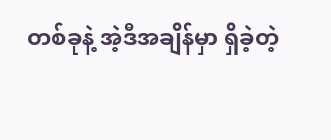တစ်ခုနဲ့ အဲ့ဒီအချိန်မှာ ရှိခဲ့တဲ့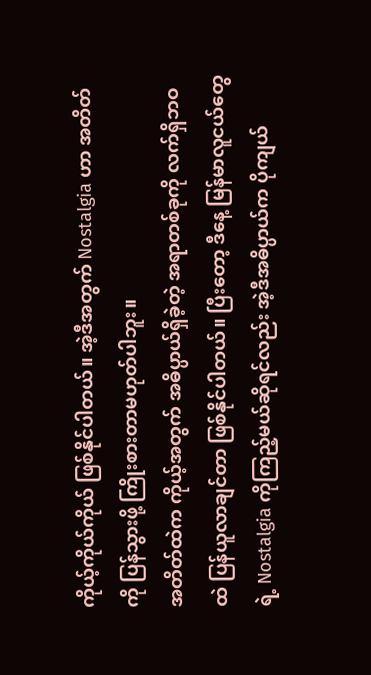ကိုယ့်ကိုယ်ကိုယ် ဖြစ်နိုင်ပါတယ်။ အဲ့ဒီအတွက် Nostalgia ဟာ အတိတ်ကို ပြန်သွားဖို့ ကြိုးစားတာမဟုတ်ပါဘူး။
အတိတ်ထဲက ကိုယ့်အတွက် အဓိပ္ပာယ်ရှိခဲ့တဲ့ အရာတစ်ခုကို လက်ရှိဘဝထဲ ပြန်ယူလာချင်တာ ဖြစ်နိုင်ပါတယ်။ ပြီးတော့ ဒီနေ့ မြန်မာလူငယ်တွေရဲ့ Nostalgia ကိုကြည့်မယ်ဆိုရင်လည်း အဲ့ဒီအဓိပ္ပာယ်က ပိုကျယ်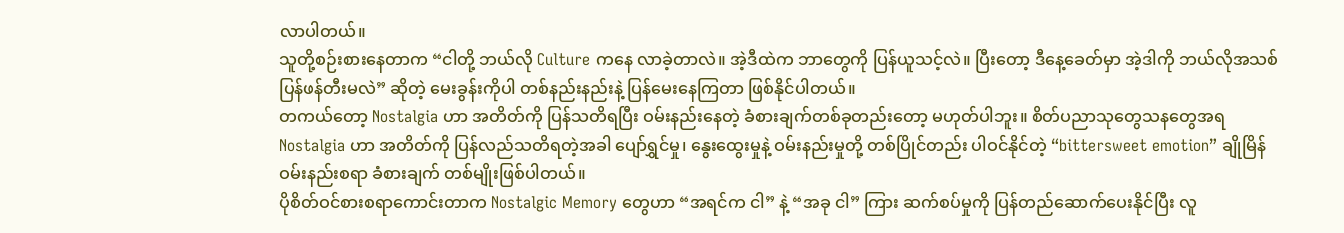လာပါတယ်။
သူတို့စဉ်းစားနေတာက “ငါတို့ ဘယ်လို Culture ကနေ လာခဲ့တာလဲ။ အဲ့ဒီထဲက ဘာတွေကို ပြန်ယူသင့်လဲ။ ပြီးတော့ ဒီနေ့ခေတ်မှာ အဲ့ဒါကို ဘယ်လိုအသစ်ပြန်ဖန်တီးမလဲ” ဆိုတဲ့ မေးခွန်းကိုပါ တစ်နည်းနည်းနဲ့ ပြန်မေးနေကြတာ ဖြစ်နိုင်ပါတယ်။
တကယ်တော့ Nostalgia ဟာ အတိတ်ကို ပြန်သတိရပြီး ဝမ်းနည်းနေတဲ့ ခံစားချက်တစ်ခုတည်းတော့ မဟုတ်ပါဘူး။ စိတ်ပညာသုတွေသနတွေအရ Nostalgia ဟာ အတိတ်ကို ပြန်လည်သတိရတဲ့အခါ ပျော်ရွှင်မှု၊ နွေးထွေးမှုနဲ့ ဝမ်းနည်းမှုတို့ တစ်ပြိုင်တည်း ပါဝင်နိုင်တဲ့ “bittersweet emotion” ချိုမြိန်ဝမ်းနည်းစရာ ခံစားချက် တစ်မျိုးဖြစ်ပါတယ်။
ပိုစိတ်ဝင်စားစရာကောင်းတာက Nostalgic Memory တွေဟာ “အရင်က ငါ” နဲ့ “အခု ငါ” ကြား ဆက်စပ်မှုကို ပြန်တည်ဆောက်ပေးနိုင်ပြီး လူ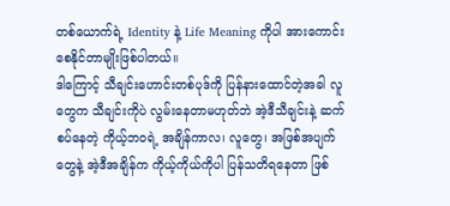တစ်ယောက်ရဲ့ Identity နဲ့ Life Meaning ကိုပါ အားကောင်းစေနိုင်တာမျိုးဖြစ်ပါတယ်။
ဒါကြောင့် သီချင်းဟောင်းတစ်ပုဒ်ကို ပြန်နားထောင်တဲ့အခါ လူတွေက သီချင်းကိုပဲ လွမ်းနေတာမဟုတ်ဘဲ အဲ့ဒီသီချင်းနဲ့ ဆက်စပ်နေတဲ့ ကိုယ့်ဘဝရဲ့ အချိန်ကာလ၊ လူတွေ၊ အဖြစ်အပျက်တွေနဲ့ အဲ့ဒီအချိန်က ကိုယ့်ကိုယ်ကိုပါ ပြန်သတိရနေတာ ဖြစ်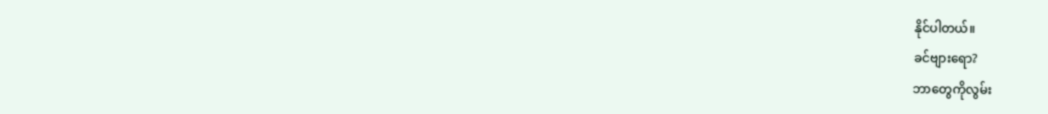နိုင်ပါတယ်။
ခင်ဗျားရော?
ဘာတွေကိုလွမ်း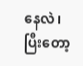နေလဲ၊
ပြီးတော့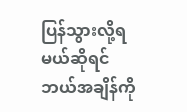ပြန်သွားလို့ရမယ်ဆိုရင် ဘယ်အချိန်ကို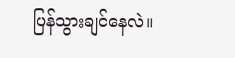ပြန်သွားချင်နေလဲ။